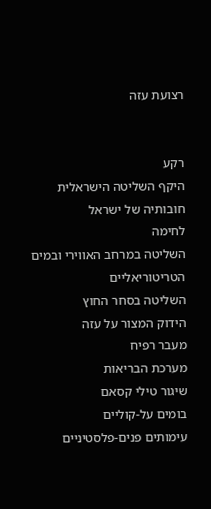רצועת עזה


רקע
היקף השליטה הישראלית
חובותיה של ישראל
לחימה
השליטה במרחב האווירי ובמים הטריטוריאליים
השליטה בסחר החוץ
הידוק המצור על עזה
מעבר רפיח
מערכת הבריאות
שיגור טילי קסאם
בומים על-קוליים
עימותים פנים-פלסטיניים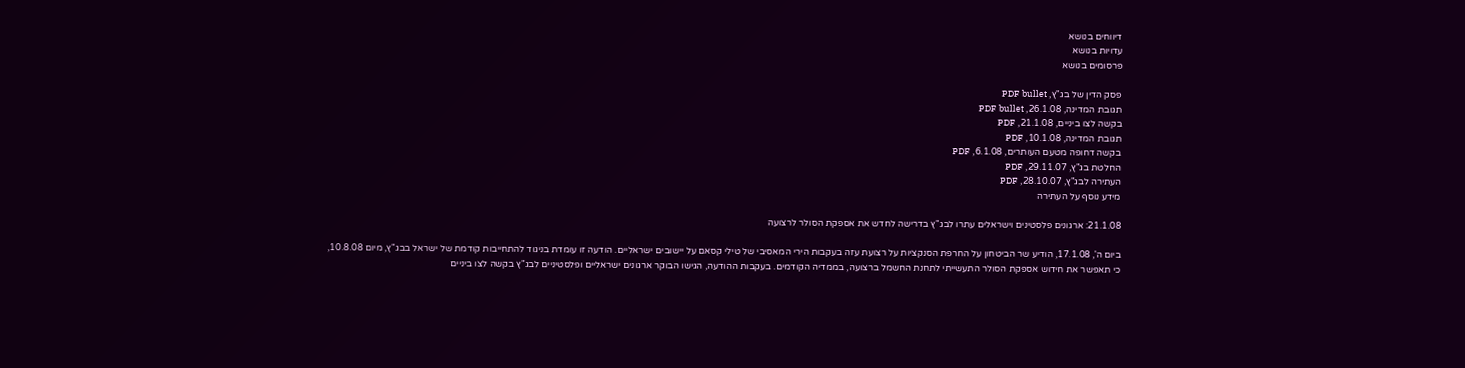דיווחים בנושא
עדויות בנושא
פרסומים בנושא

פסק הדין של בג"ץ, PDF bullet
תגובת המדינה, 26.1.08, PDF bullet
בקשה לצו ביניים, 21.1.08, PDF
תגובת המדינה, 10.1.08, PDF
בקשה דחופה מטעם העותרים, 6.1.08, PDF
החלטת בג"ץ, 29.11.07, PDF
העתירה לבג"ץ, 28.10.07, PDF
מידע נוסף על העתירה

21.1.08: ארגונים פלסטינים וישראלים עתרו לבג"ץ בדרישה לחדש את אספקת הסולר לרצועה

ביום ה', 17.1.08, הודיע שר הביטחון על החרפת הסנקציות על רצועת עזה בעקבות הירי המאסיבי של טילי קסאם על יישובים ישראליים. הודעה זו עומדת בניגוד להתחייבות קודמת של ישראל בבג"ץ, מיום 10.8.08, כי תאפשר את חידוש אספקת הסולר התעשייתי לתחנת החשמל ברצועה, בממדיה הקודמים. בעקבות ההודעה, הגישו הבוקר ארגונים ישראליים ופלסטיניים לבג"ץ בקשה לצו ביניים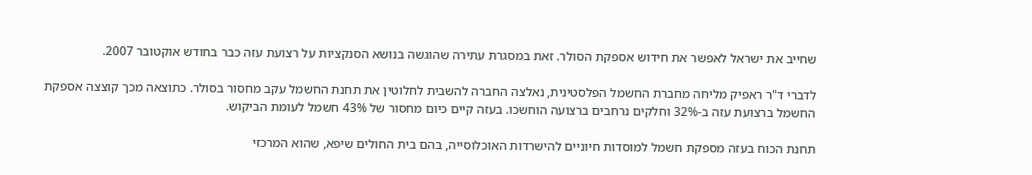שחייב את ישראל לאפשר את חידוש אספקת הסולר. זאת במסגרת עתירה שהוגשה בנושא הסנקציות על רצועת עזה כבר בחודש אוקטובר 2007.

לדברי ד"ר ראפיק מליחה מחברת החשמל הפלסטינית, נאלצה החברה להשבית לחלוטין את תחנת החשמל עקב מחסור בסולר. כתוצאה מכך קוצצה אספקת החשמל ברצועת עזה ב-32% וחלקים נרחבים ברצועה הוחשכו. בעזה קיים כיום מחסור של 43% חשמל לעומת הביקוש.

תחנת הכוח בעזה מספקת חשמל למוסדות חיוניים להישרדות האוכלוסייה, בהם בית החולים שיפא, שהוא המרכזי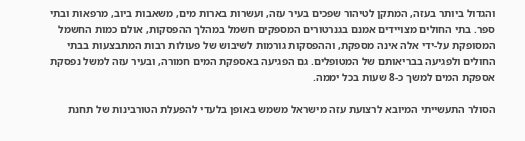והגדול ביותר בעזה, המתקן לטיהור שפכים בעיר עזה, ועשרות בארות מים, משאבות ביוב, מרפאות ובתי ספר. בתי החולים מצויידים אמנם בגנרטורים המספקים חשמל במהלך ההפסקות, אולם כמות החשמל המסופקת על-ידי אלה אינה מספקת, וההפסקות גורמות לשיבוש של פעולות רבות המתבצעות בבתי החולים ולפגיעה בבריאותם של המטופלים. גם הפגיעה באספקת המים חמורה, ובעיר עזה למשל נפסקת אספקת המים למשך כ-8 שעות בכל יממה.

הסולר התעשייתי המיובא לרצועת עזה מישראל משמש באופן בלעדי להפעלת הטורבינות של תחנת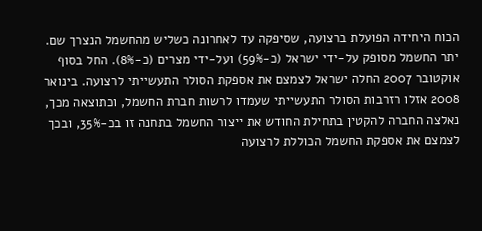הכוח היחידה הפועלת ברצועה, שסיפקה עד לאחרונה כשליש מהחשמל הנצרך שם. יתר החשמל מסופק על-ידי ישראל (כ-59%) ועל-ידי מצרים (כ-8%). החל בסוף אוקטובר 2007 החלה ישראל לצמצם את אספקת הסולר התעשייתי לרצועה. בינואר 2008 אזלו רזרבות הסולר התעשייתי שעמדו לרשות חברת החשמל, וכתוצאה מכך, נאלצה החברה להקטין בתחילת החודש את ייצור החשמל בתחנה זו בכ-35%, ובכך לצמצם את אספקת החשמל הכוללת לרצועה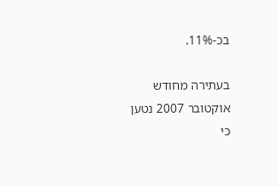בכ-11%.

בעתירה מחודש אוקטובר 2007 נטען כי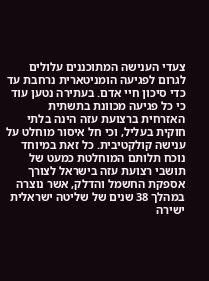צעדי הענישה המתוכננים עלולים לגרום לפגיעה הומניטארית נרחבת עד כדי סיכון חיי אדם. בעתירה נטען עוד כי כל פגיעה מכוונת בתשתית האזרחית ברצועת עזה הינה בלתי חוקית בעליל, וכי חל איסור מוחלט על ענישה קולקטיבית. כל זאת במיוחד נוכח תלותם המוחלטת כמעט של תושבי רצועת עזה בישראל לצורך אספקת החשמל והדלק, אשר נוצרה במהלך 38 שנים של שליטה ישראלית ישירה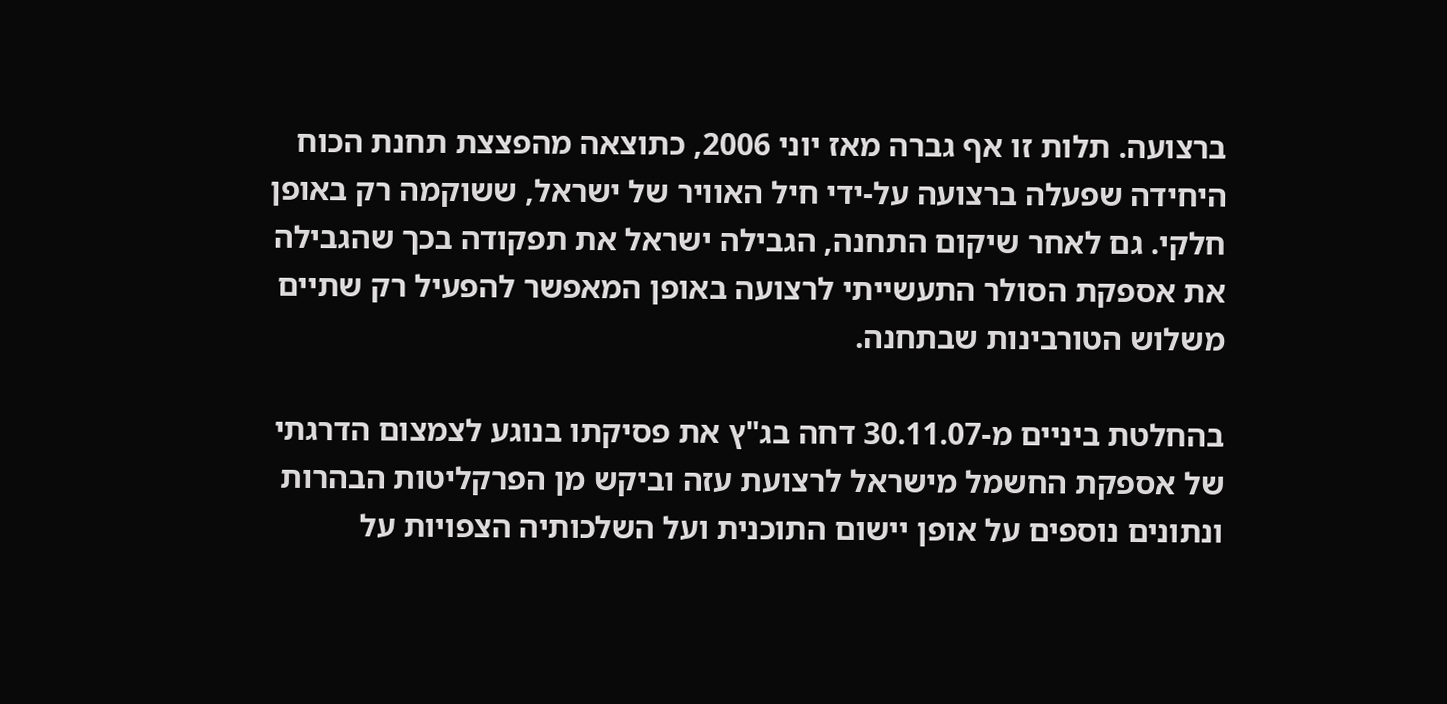ברצועה. תלות זו אף גברה מאז יוני 2006, כתוצאה מהפצצת תחנת הכוח היחידה שפעלה ברצועה על-ידי חיל האוויר של ישראל, ששוקמה רק באופן חלקי. גם לאחר שיקום התחנה, הגבילה ישראל את תפקודה בכך שהגבילה את אספקת הסולר התעשייתי לרצועה באופן המאפשר להפעיל רק שתיים משלוש הטורבינות שבתחנה.

בהחלטת ביניים מ-30.11.07 דחה בג"ץ את פסיקתו בנוגע לצמצום הדרגתי של אספקת החשמל מישראל לרצועת עזה וביקש מן הפרקליטות הבהרות ונתונים נוספים על אופן יישום התוכנית ועל השלכותיה הצפויות על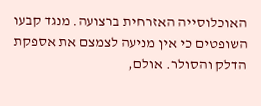האוכלוסייה האזרחית ברצועה. מנגד קבעו השופטים כי אין מניעה לצמצם את אספקת הדלק והסולר. אולם,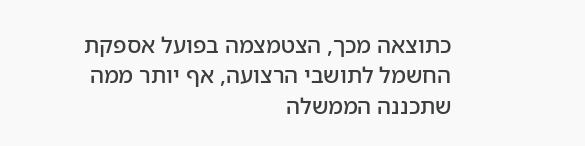כתוצאה מכך, הצטמצמה בפועל אספקת החשמל לתושבי הרצועה, אף יותר ממה שתכננה הממשלה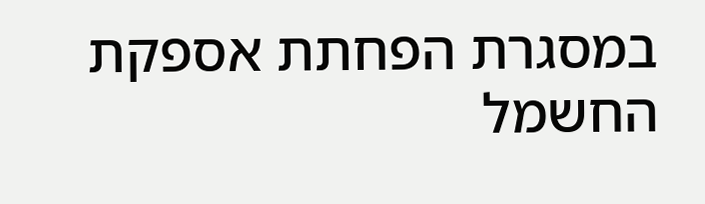במסגרת הפחתת אספקת החשמל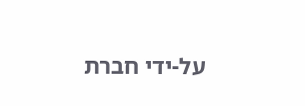על-ידי חברת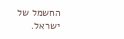החשמל של ישראל.